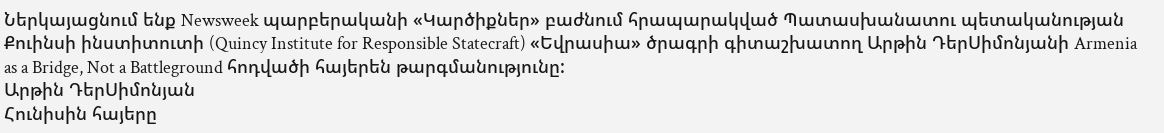Ներկայացնում ենք Newsweek պարբերականի «Կարծիքներ» բաժնում հրապարակված Պատասխանատու պետականության Քուինսի ինստիտուտի (Quincy Institute for Responsible Statecraft) «Եվրասիա» ծրագրի գիտաշխատող Արթին ԴերՍիմոնյանի Armenia as a Bridge, Not a Battleground հոդվածի հայերեն թարգմանությունը:
Արթին ԴերՍիմոնյան
Հունիսին հայերը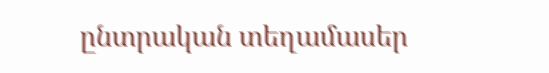ընտրական տեղամասեր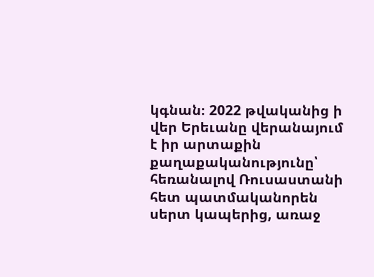կգնան։ 2022 թվականից ի վեր Երեւանը վերանայում է իր արտաքին քաղաքականությունը՝ հեռանալով Ռուսաստանի հետ պատմականորեն սերտ կապերից, առաջ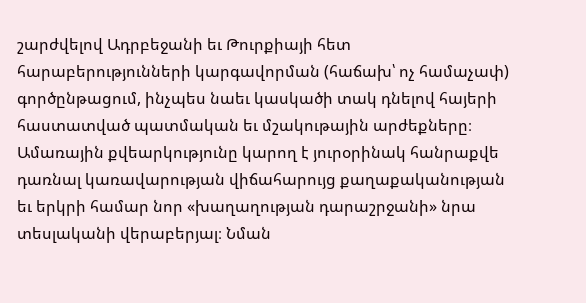շարժվելով Ադրբեջանի եւ Թուրքիայի հետ հարաբերությունների կարգավորման (հաճախ՝ ոչ համաչափ) գործընթացում, ինչպես նաեւ կասկածի տակ դնելով հայերի հաստատված պատմական եւ մշակութային արժեքները։ Ամառային քվեարկությունը կարող է յուրօրինակ հանրաքվե դառնալ կառավարության վիճահարույց քաղաքականության եւ երկրի համար նոր «խաղաղության դարաշրջանի» նրա տեսլականի վերաբերյալ։ Նման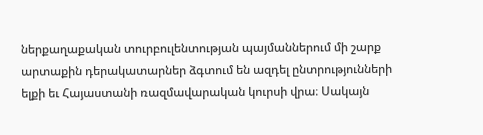ներքաղաքական տուրբուլենտության պայմաններում մի շարք արտաքին դերակատարներ ձգտում են ազդել ընտրությունների ելքի եւ Հայաստանի ռազմավարական կուրսի վրա։ Սակայն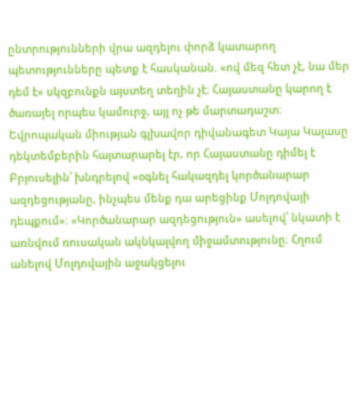ընտրությունների վրա ազդելու փորձ կատարող պետությունները պետք է հասկանան. «ով մեզ հետ չէ, նա մեր դեմ է» սկզբունքն այստեղ տեղին չէ։ Հայաստանը կարող է ծառայել որպես կամուրջ, այլ ոչ թե մարտադաշտ։
Եվրոպական միության գլխավոր դիվանագետ Կայա Կալասը դեկտեմբերին հայտարարել էր, որ Հայաստանը դիմել է Բրյուսելին՝ խնդրելով «օգնել հակազդել կործանարար ազդեցությանը, ինչպես մենք դա արեցինք Մոլդովայի դեպքում»։ «Կործանարար ազդեցություն» ասելով՝ նկատի է առնվում ռուսական ակնկալվող միջամտությունը։ Հղում անելով Մոլդովային աջակցելու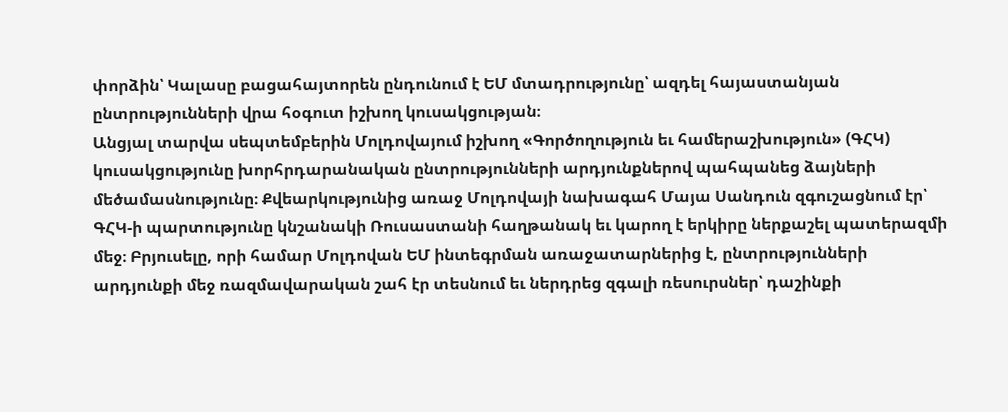փորձին՝ Կալասը բացահայտորեն ընդունում է ԵՄ մտադրությունը՝ ազդել հայաստանյան ընտրությունների վրա հօգուտ իշխող կուսակցության։
Անցյալ տարվա սեպտեմբերին Մոլդովայում իշխող «Գործողություն եւ համերաշխություն» (ԳՀԿ) կուսակցությունը խորհրդարանական ընտրությունների արդյունքներով պահպանեց ձայների մեծամասնությունը։ Քվեարկությունից առաջ Մոլդովայի նախագահ Մայա Սանդուն զգուշացնում էր՝ ԳՀԿ-ի պարտությունը կնշանակի Ռուսաստանի հաղթանակ եւ կարող է երկիրը ներքաշել պատերազմի մեջ։ Բրյուսելը, որի համար Մոլդովան ԵՄ ինտեգրման առաջատարներից է, ընտրությունների արդյունքի մեջ ռազմավարական շահ էր տեսնում եւ ներդրեց զգալի ռեսուրսներ՝ դաշինքի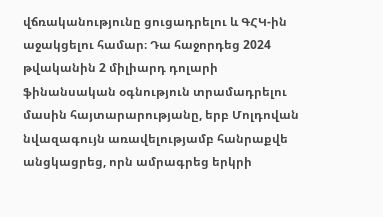վճռականությունը ցուցադրելու և ԳՀԿ-ին աջակցելու համար։ Դա հաջորդեց 2024 թվականին 2 միլիարդ դոլարի ֆինանսական օգնություն տրամադրելու մասին հայտարարությանը, երբ Մոլդովան նվազագույն առավելությամբ հանրաքվե անցկացրեց, որն ամրագրեց երկրի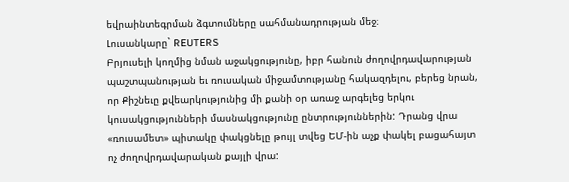եվրաինտեգրման ձգտումները սահմանադրության մեջ։
Լուսանկարը` REUTERS
Բրյուսելի կողմից նման աջակցությունը, իբր հանուն ժողովրդավարության պաշտպանության եւ ռուսական միջամտությանը հակազդելու, բերեց նրան, որ Քիշնեւը քվեարկությունից մի քանի օր առաջ արգելեց երկու կուսակցությունների մասնակցությունը ընտրություններին: Դրանց վրա «ռուսամետ» պիտակը փակցնելը թույլ տվեց ԵՄ-ին աչք փակել բացահայտ ոչ ժողովրդավարական քայլի վրա: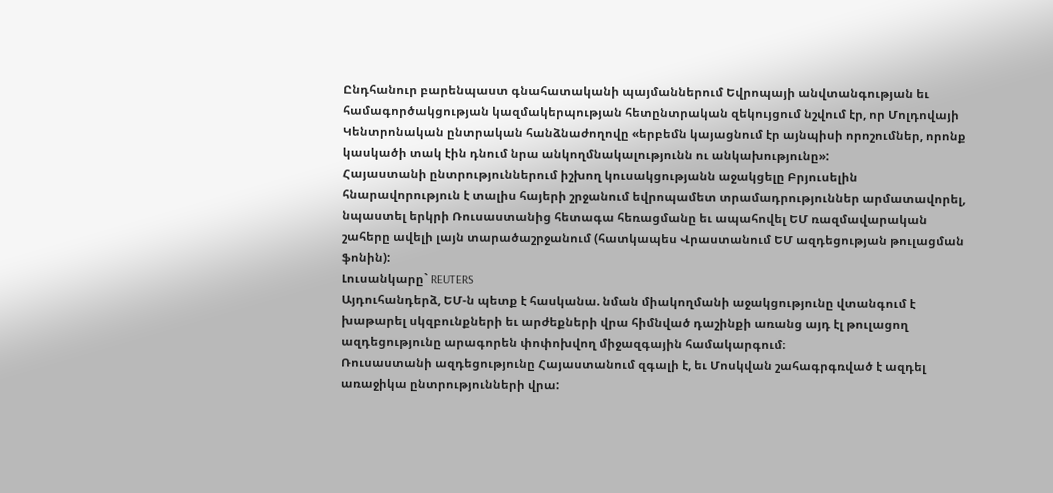Ընդհանուր բարենպաստ գնահատականի պայմաններում Եվրոպայի անվտանգության եւ համագործակցության կազմակերպության հետընտրական զեկույցում նշվում էր, որ Մոլդովայի Կենտրոնական ընտրական հանձնաժողովը «երբեմն կայացնում էր այնպիսի որոշումներ, որոնք կասկածի տակ էին դնում նրա անկողմնակալությունն ու անկախությունը»:
Հայաստանի ընտրություններում իշխող կուսակցությանն աջակցելը Բրյուսելին հնարավորություն է տալիս հայերի շրջանում եվրոպամետ տրամադրություններ արմատավորել, նպաստել երկրի Ռուսաստանից հետագա հեռացմանը եւ ապահովել ԵՄ ռազմավարական շահերը ավելի լայն տարածաշրջանում (հատկապես Վրաստանում ԵՄ ազդեցության թուլացման ֆոնին):
Լուսանկարը` REUTERS
Այդուհանդերձ, ԵՄ-ն պետք է հասկանա. նման միակողմանի աջակցությունը վտանգում է խաթարել սկզբունքների եւ արժեքների վրա հիմնված դաշինքի առանց այդ էլ թուլացող ազդեցությունը արագորեն փոփոխվող միջազգային համակարգում։
Ռուսաստանի ազդեցությունը Հայաստանում զգալի է, եւ Մոսկվան շահագրգռված է ազդել առաջիկա ընտրությունների վրա: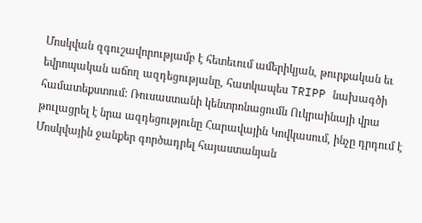Մոսկվան զգուշավորությամբ է հետեւում ամերիկյան, թուրքական եւ եվրոպական աճող ազդեցությանը, հատկապես TRIPP նախագծի համատեքստում: Ռուսաստանի կենտրոնացումն Ուկրաինայի վրա թուլացրել է նրա ազդեցությունը Հարավային Կովկասում, ինչը դրդում է Մոսկվային ջանքեր գործադրել հայաստանյան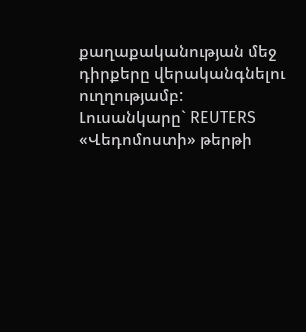քաղաքականության մեջ դիրքերը վերականգնելու ուղղությամբ:
Լուսանկարը` REUTERS
«Վեդոմոստի» թերթի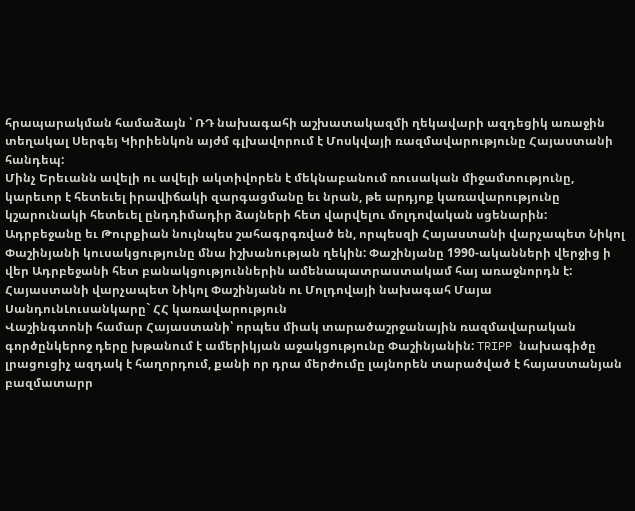հրապարակման համաձայն ՝ ՌԴ նախագահի աշխատակազմի ղեկավարի ազդեցիկ առաջին տեղակալ Սերգեյ Կիրիենկոն այժմ գլխավորում է Մոսկվայի ռազմավարությունը Հայաստանի հանդեպ:
Մինչ Երեւանն ավելի ու ավելի ակտիվորեն է մեկնաբանում ռուսական միջամտությունը, կարեւոր է հետեւել իրավիճակի զարգացմանը եւ նրան, թե արդյոք կառավարությունը կշարունակի հետեւել ընդդիմադիր ձայների հետ վարվելու մոլդովական սցենարին:
Ադրբեջանը եւ Թուրքիան նույնպես շահագրգռված են, որպեսզի Հայաստանի վարչապետ Նիկոլ Փաշինյանի կուսակցությունը մնա իշխանության ղեկին: Փաշինյանը 1990-ականների վերջից ի վեր Ադրբեջանի հետ բանակցություններին ամենապատրաստակամ հայ առաջնորդն է:
Հայաստանի վարչապետ Նիկոլ Փաշինյանն ու Մոլդովայի նախագահ Մայա ՍանդունԼուսանկարը` ՀՀ կառավարություն
Վաշինգտոնի համար Հայաստանի՝ որպես միակ տարածաշրջանային ռազմավարական գործընկերոջ դերը խթանում է ամերիկյան աջակցությունը Փաշինյանին: TRIPP նախագիծը լրացուցիչ ազդակ է հաղորդում, քանի որ դրա մերժումը լայնորեն տարածված է հայաստանյան բազմատարր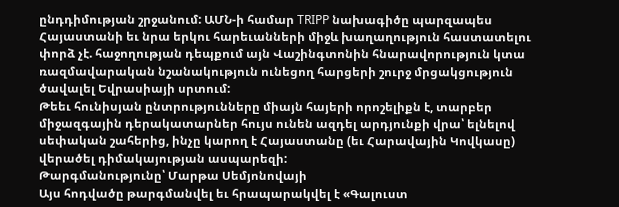ընդդիմության շրջանում: ԱՄՆ-ի համար TRIPP նախագիծը պարզապես Հայաստանի եւ նրա երկու հարեւանների միջև խաղաղություն հաստատելու փորձ չէ. հաջողության դեպքում այն Վաշինգտոնին հնարավորություն կտա ռազմավարական նշանակություն ունեցող հարցերի շուրջ մրցակցություն ծավալել Եվրասիայի սրտում:
Թեեւ հունիսյան ընտրությունները միայն հայերի որոշելիքն է, տարբեր միջազգային դերակատարներ հույս ունեն ազդել արդյունքի վրա՝ ելնելով սեփական շահերից, ինչը կարող է Հայաստանը (եւ Հարավային Կովկասը) վերածել դիմակայության ասպարեզի:
Թարգմանությունը՝ Մարթա Սեմյոնովայի
Այս հոդվածը թարգմանվել եւ հրապարակվել է «Գալուստ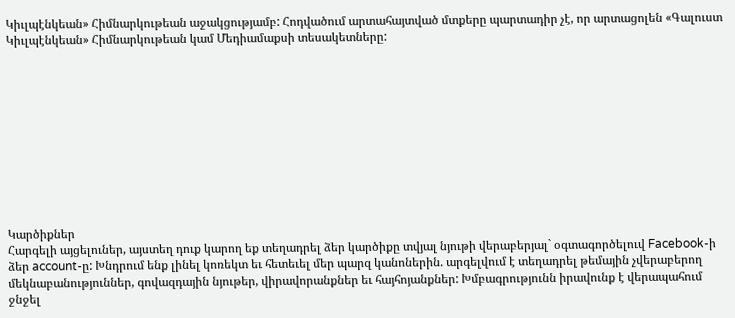Կիւլպէնկեան» Հիմնարկութեան աջակցությամբ: Հոդվածում արտահայտված մտքերը պարտադիր չէ, որ արտացոլեն «Գալուստ Կիւլպէնկեան» Հիմնարկութեան կամ Մեդիամաքսի տեսակետները:











Կարծիքներ
Հարգելի այցելուներ, այստեղ դուք կարող եք տեղադրել ձեր կարծիքը տվյալ նյութի վերաբերյալ` օգտագործելուվ Facebook-ի ձեր account-ը: Խնդրում ենք լինել կոռեկտ եւ հետեւել մեր պարզ կանոներին. արգելվում է տեղադրել թեմային չվերաբերող մեկնաբանություններ, գովազդային նյութեր, վիրավորանքներ եւ հայհոյանքներ: Խմբագրությունն իրավունք է վերապահում ջնջել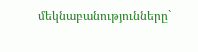մեկնաբանությունները`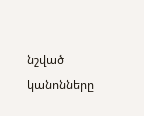նշված կանոնները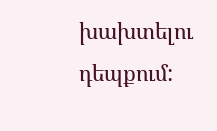խախտելու դեպքում: